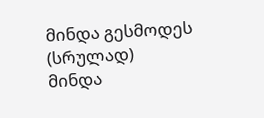მინდა გესმოდეს (სრულად)
მინდა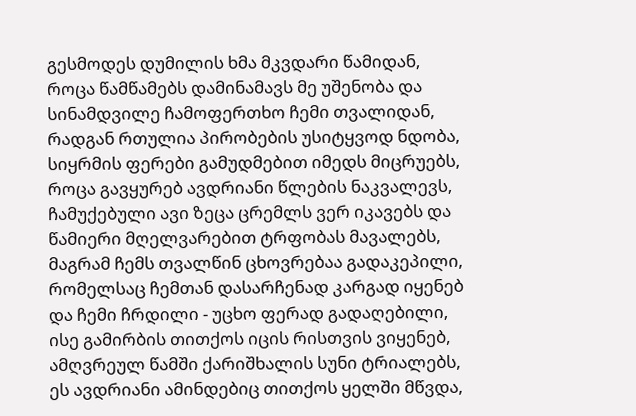გესმოდეს დუმილის ხმა მკვდარი წამიდან, როცა წამწამებს დამინამავს მე უშენობა და სინამდვილე ჩამოფერთხო ჩემი თვალიდან, რადგან რთულია პირობების უსიტყვოდ ნდობა, სიყრმის ფერები გამუდმებით იმედს მიცრუებს, როცა გავყურებ ავდრიანი წლების ნაკვალევს, ჩამუქებული ავი ზეცა ცრემლს ვერ იკავებს და წამიერი მღელვარებით ტრფობას მავალებს, მაგრამ ჩემს თვალწინ ცხოვრებაა გადაკეპილი, რომელსაც ჩემთან დასარჩენად კარგად იყენებ და ჩემი ჩრდილი - უცხო ფერად გადაღებილი, ისე გამირბის თითქოს იცის რისთვის ვიყენებ, ამღვრეულ წამში ქარიშხალის სუნი ტრიალებს, ეს ავდრიანი ამინდებიც თითქოს ყელში მწვდა,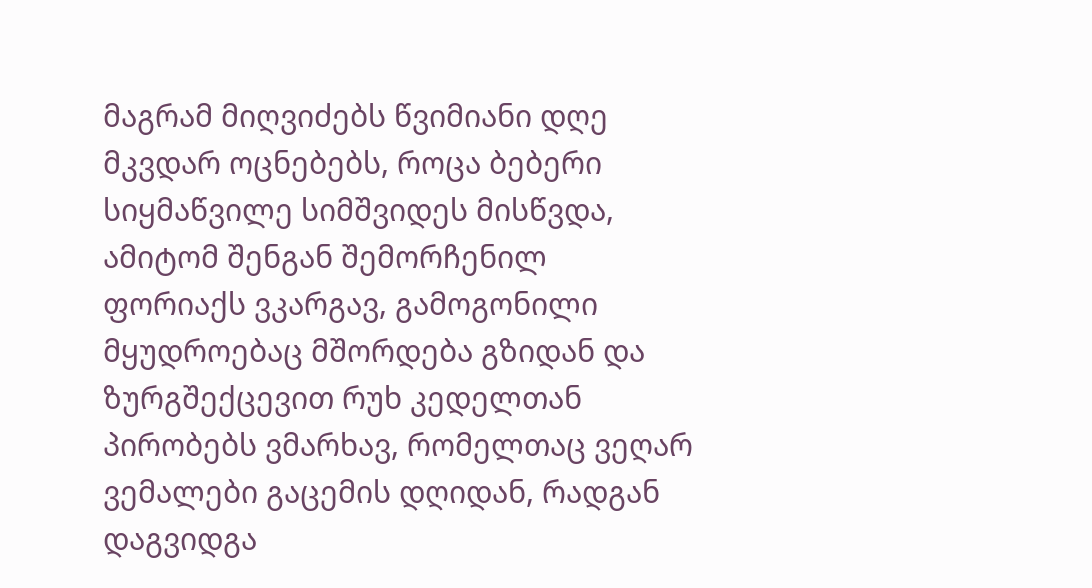მაგრამ მიღვიძებს წვიმიანი დღე მკვდარ ოცნებებს, როცა ბებერი სიყმაწვილე სიმშვიდეს მისწვდა, ამიტომ შენგან შემორჩენილ ფორიაქს ვკარგავ, გამოგონილი მყუდროებაც მშორდება გზიდან და ზურგშექცევით რუხ კედელთან პირობებს ვმარხავ, რომელთაც ვეღარ ვემალები გაცემის დღიდან, რადგან დაგვიდგა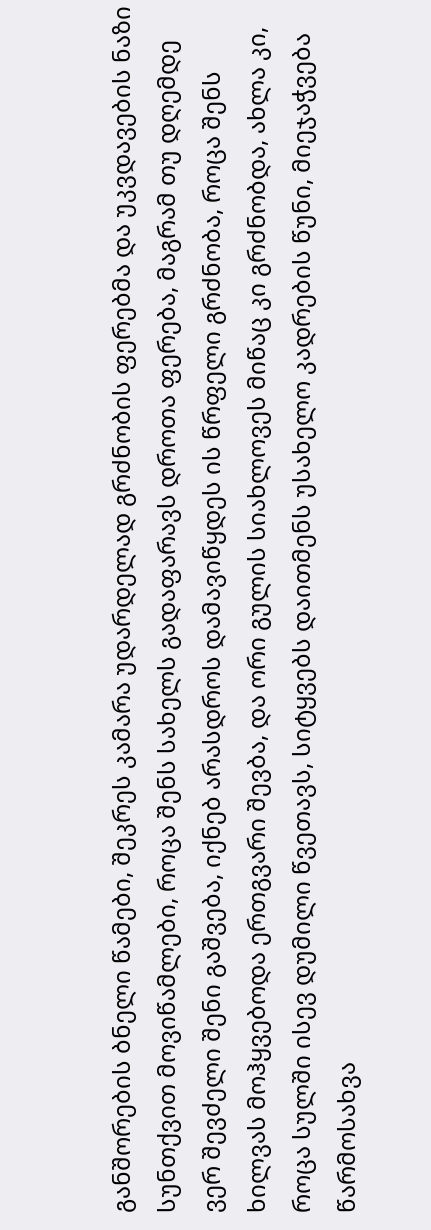განშორების ბნელი წამები, შეკრეს კამარა უდარდელად გრძნობის ფერებმა და უკვდავების ნაზი სუნთქვით მოვიწამლები, როცა შენს სახელს გადაფარავს დროთა ფერება, მაგრამ თუ დღემდე ვერ შევძელი შენი გაშვება, იქნებ არასდროს დამავიწყდეს ის წრფელი გრძნობა, როცა შენს ხილვას მოჰყვებოდა ერთგვარი შევბა, და ორი გულის სიახლოვეს მიწაც კი გრძნობდა, ახლა კი, როცა სულში ისევ დუმილი წვეთავს, სიტყვებს დაითმენს უსახელო კადრების წუნი, მიეჯაჭვება წარმოსახვა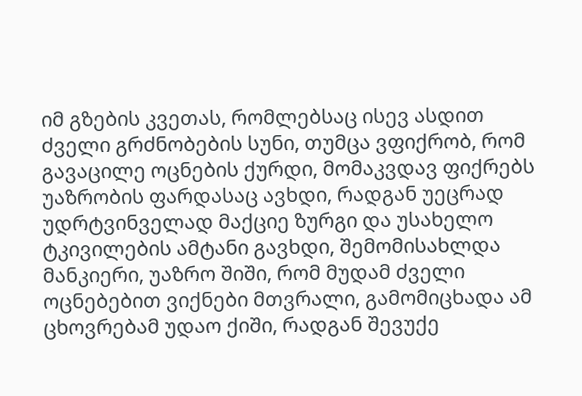იმ გზების კვეთას, რომლებსაც ისევ ასდით ძველი გრძნობების სუნი, თუმცა ვფიქრობ, რომ გავაცილე ოცნების ქურდი, მომაკვდავ ფიქრებს უაზრობის ფარდასაც ავხდი, რადგან უეცრად უდრტვინველად მაქციე ზურგი და უსახელო ტკივილების ამტანი გავხდი, შემომისახლდა მანკიერი, უაზრო შიში, რომ მუდამ ძველი ოცნებებით ვიქნები მთვრალი, გამომიცხადა ამ ცხოვრებამ უდაო ქიში, რადგან შევუქე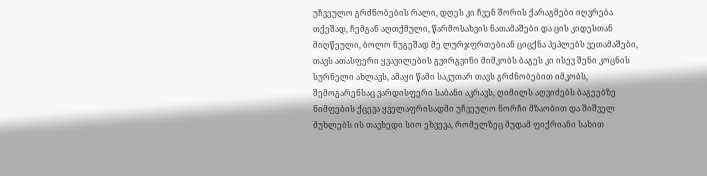უჩვეულო გრძნობების რალი, დღეს კი ჩვენ შორის ქარაგმები იღვრება თქეშად, ჩემგან აღთქმული, წარმოსახვის ნათამაშები და ცის კიდესთან მიღწეული, ბოლო ნუგეშად მე ლურჯფრთებიან ციცქნა პეპლებს ვეთამაშები, თავს ათასფერი ყვავილების გვირგვინი მიმკობს ბაგეს კი ისევ შენი კოცნის სურნელი ახლავს, ამაყი წამი საკუთარ თავს გრძნობებით იმკობს, შემოგარენსაც ვარდისფერი საბანი აკრავს, ღიმილს აღვიძებს ბაგეებზე ნიმფების ქცევა ყველაფრისადმი უჩვეულო ნორჩი მზაობით და შიშველ მუხლებს ის თავხედი სიო ეხვევა, რომელზეც მუდამ ფიქრიანი სახით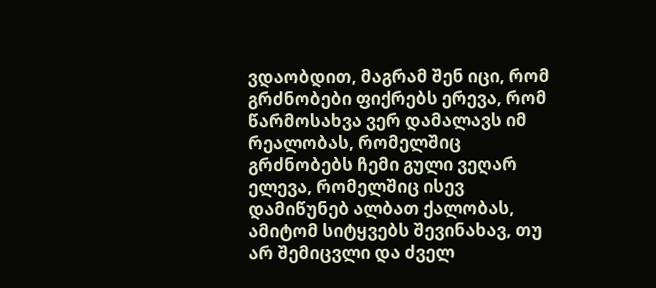ვდაობდით, მაგრამ შენ იცი, რომ გრძნობები ფიქრებს ერევა, რომ წარმოსახვა ვერ დამალავს იმ რეალობას, რომელშიც გრძნობებს ჩემი გული ვეღარ ელევა, რომელშიც ისევ დამიწუნებ ალბათ ქალობას, ამიტომ სიტყვებს შევინახავ, თუ არ შემიცვლი და ძველ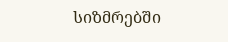სიზმრებში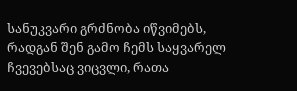სანუკვარი გრძნობა იწვიმებს, რადგან შენ გამო ჩემს საყვარელ ჩვევებსაც ვიცვლი, რათა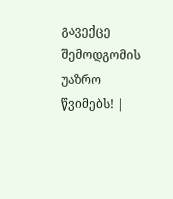გავექცე შემოდგომის უაზრო წვიმებს! |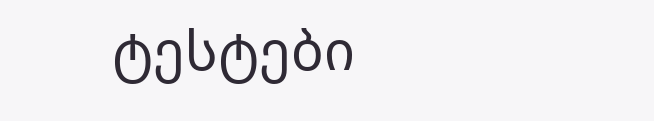ტესტები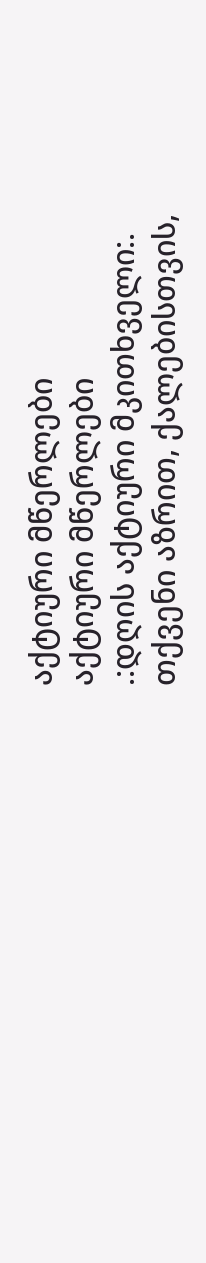აქტიური მწერლები
აქტიური მწერლები
.:დღის აქტიური მკითხველი:.
თქვენი აზრით, ქალებისთვის,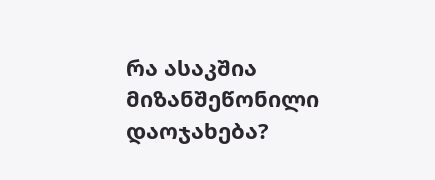რა ასაკშია მიზანშეწონილი დაოჯახება?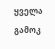ყველა გამოკ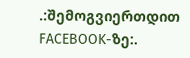.:შემოგვიერთდით FACEBOOK-ზე:.